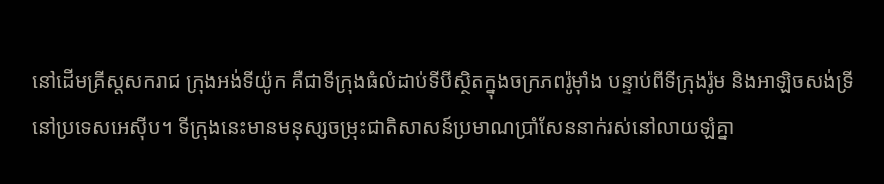នៅដើមគ្រីស្តសករាជ ក្រុងអង់ទីយ៉ូក គឺជាទីក្រុងធំលំដាប់ទីបីស្ថិតក្នុងចក្រភពរ៉ូម៉ាំង បន្ទាប់ពីទីក្រុងរ៉ូម និងអាឡិចសង់ទ្រីនៅប្រទេសអេស៊ីប។ ទីក្រុងនេះមានមនុស្សចម្រុះជាតិសាសន៍ប្រមាណប្រាំសែននាក់រស់នៅលាយឡំគ្នា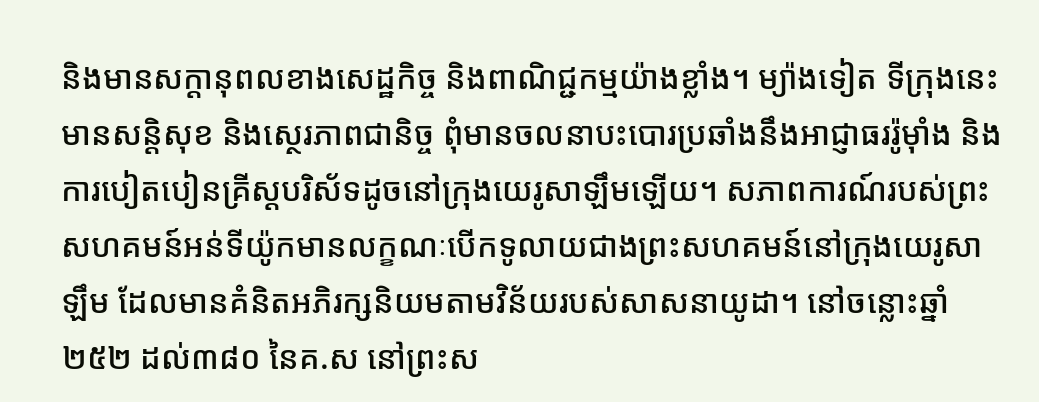និងមានសក្ដានុពលខាងសេដ្ឋកិច្ច និងពាណិជ្ជកម្មយ៉ាងខ្លាំង។ ម្យ៉ាងទៀត ទីក្រុងនេះមានសន្តិសុខ និងស្ថេរភាពជានិច្ច ពុំមានចលនាបះបោរប្រឆាំងនឹងអាជ្ញាធររ៉ូម៉ាំង និងការបៀតបៀនគ្រីស្តបរិស័ទដូចនៅក្រុងយេរូសាឡឹមឡើយ។ សភាពការណ៍របស់ព្រះសហគមន៍អន់ទីយ៉ូកមានលក្ខណៈបើកទូលាយជាងព្រះសហគមន៍នៅក្រុងយេរូសាឡឹម ដែលមានគំនិតអភិរក្សនិយមតាមវិន័យរបស់សាសនាយូដា។ នៅចន្លោះឆ្នាំ២៥២ ដល់៣៨០ នៃគ.ស នៅព្រះស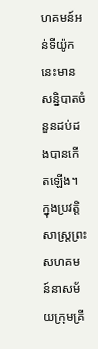ហគមន៍អន់ទីយ៉ូកនេះមានសន្និបាតចំនួនដប់ដងបានកើតឡើង។ ក្នុងប្រវត្តិសាស្រ្តព្រះសហគមន៍នាសម័យក្រុមគ្រី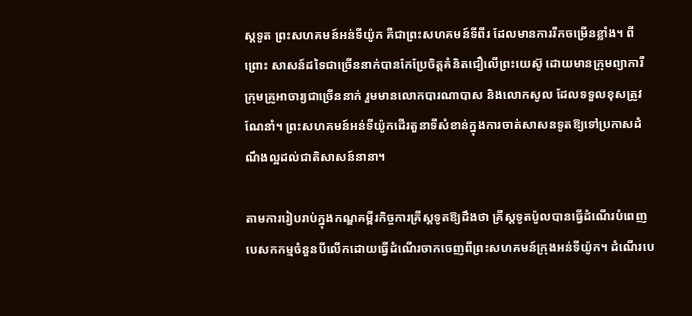ស្តទូត ព្រះសហគមន៍អន់ទីយ៉ូក គឺជាព្រះសហគមន៍ទីពីរ ដែលមានការរីកចម្រើនខ្លាំង។ ពីព្រោះ សាសន៍ដទៃជាច្រើននាក់បានកែប្រែចិត្តគំនិតជឿលើព្រះយេស៊ូ ដោយមានក្រុមព្យាការី ក្រុមគ្រូអាចារ្យជាច្រើននាក់ រួមមានលោកបារណាបាស និងលោកសូល ដែលទទួលខុសត្រូវណែនាំ។ ព្រះសហគមន៍អន់ទីយ៉ូកដើរតួនាទីសំខាន់ក្នុងការចាត់សាសនទូតឱ្យទៅប្រកាសដំណឹងល្អដល់ជាតិសាសន៍នានា។

តាមការរៀបរាប់ក្នុងកណ្ឌគម្ពីរកិច្ចការគ្រីស្តទូតឱ្យដឹងថា គ្រីស្តទូតប៉ូលបានធ្វើដំណើរបំពេញបេសកកម្មចំនួនបីលើកដោយធ្វើដំណើរចាកចេញពីព្រះសហគមន៍ក្រុងអន់ទីយ៉ូក។ ដំណើរបេ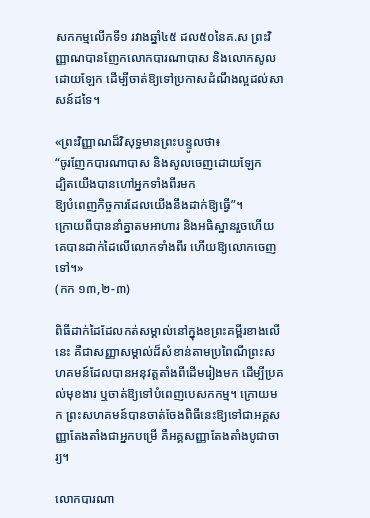សកកម្មលើកទី១ រវាងឆ្នាំ៤៥ ដល៥០នៃគ.ស ព្រះវិញ្ញាណបានញែកលោកបារណាបាស និងលោកសូលដោយឡែក ដើម្បីចាត់ឱ្យទៅប្រកាសដំណឹងល្អដល់សាសន៍ដទៃ។

«ព្រះ‌វិញ្ញាណដ៏‌វិសុទ្ធមានព្រះ‌បន្ទូលថា៖
“ចូរញែកបារណា‌បាស និងសូលចេញដោយឡែក
ដ្បិតយើងបានហៅអ្នកទាំងពីរមក
ឱ្យបំពេញកិច្ច‌ការដែលយើងនឹងដាក់ឱ្យធ្វើ”។
ក្រោយពីបាននាំគ្នាតមអាហារ និងអធិស្ឋានរួចហើយ
គេបានដាក់ដៃលើលោកទាំងពីរ ហើយឱ្យលោកចេញទៅ។»
(កក ១៣,២-៣)

ពិធីដាក់ដៃដែលកត់សម្គាល់នៅក្នុងខព្រះគម្ពីរខាងលើនេះ គឺជាសញ្ញាសម្គាល់ដ៏សំខាន់តាមប្រពៃណីព្រះសហគមន៍ដែលបានអនុវត្តតាំងពីដើមរៀងមក ដើម្បីប្រគល់មុខងារ ឬចាត់ឱ្យទៅបំពេញបេសកកម្ម។ ក្រោយមក ព្រះសហគមន៍បានចាត់ចែងពិធីនេះឱ្យទៅជាអគ្គសញ្ញាតែងតាំងជាអ្នកបម្រើ គឺអគ្គសញ្ញាតែងតាំងបូជាចារ្យ។

លោកបារណា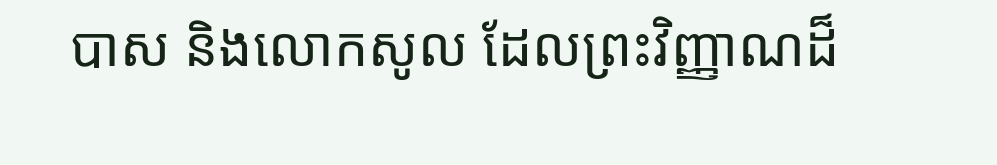បាស និងលោកសូល ដែលព្រះវិញ្ញាណដ៏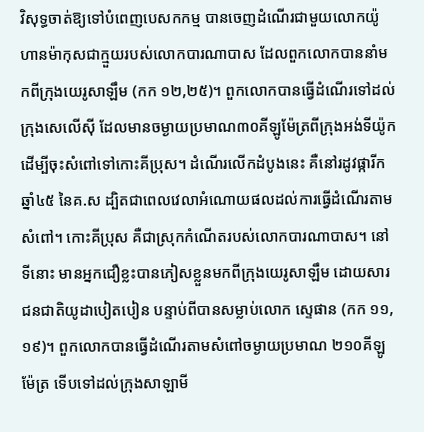វិសុទ្ធចាត់ឱ្យទៅបំពេញបេសកកម្ម បានចេញដំណើរជាមួយលោកយ៉ូហានម៉ាកុសជាក្មួយរបស់លោកបារណាបាស ដែលពួកលោកបាននាំមកពីក្រុងយេរូសាឡឹម (កក ១២,២៥)។ ពួកលោកបានធ្វើដំណើរទៅដល់ក្រុងសេលើ‌ស៊ី ដែលមានចម្ងាយប្រមាណ៣០គីឡូម៉ែត្រពីក្រុងអង់ទីយ៉ូក ដើម្បីចុះសំពៅទៅកោះគីប្រុស។ ដំណើរលើកដំបូងនេះ គឺនៅរដូវផ្ការីកឆ្នាំ៤៥ នៃគ.ស ដ្បិតជាពេលវេលាអំណោយផលដល់ការធ្វើដំណើរតាមសំពៅ។ កោះគីប្រុស គឺជាស្រុកកំណើតរបស់លោកបារណាបាស។ នៅទីនោះ មានអ្នកជឿខ្លះបានភៀសខ្លួនមកពីក្រុងយេរូសាឡឹម ដោយសារជនជាតិយូដាបៀតបៀន បន្ទាប់ពីបានសម្លាប់លោក ស្ទេផាន (កក ១១,១៩)។ ពួកលោកបានធ្វើដំណើរតាមសំពៅចម្ងាយប្រមាណ ២១០គីឡូម៉ែត្រ ទើបទៅដល់ក្រុងសាឡា‌មី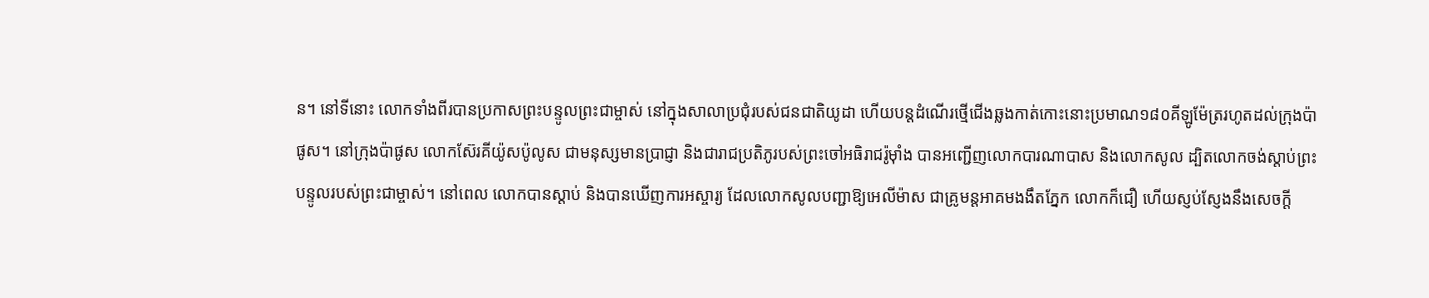ន។ នៅទីនោះ លោកទាំងពីរបានប្រកាសព្រះ‌បន្ទូលព្រះ‌ជាម្ចាស់ នៅក្នុងសាលាប្រជុំរបស់ជនជាតិយូដា ហើយបន្តដំណើរថ្មើជើងឆ្លងកាត់កោះនោះប្រមាណ១៨០គីឡូម៉ែត្ររហូតដល់ក្រុងប៉ាផូស។ នៅក្រុងប៉ាផូស លោកស៊ែរគីយ៉ូស‌ប៉ូលូស ជាមនុស្សមានប្រាជ្ញា និងជារាជប្រតិភូរបស់ព្រះ‌ចៅអធិ‌រាជរ៉ូម៉ាំង បានអញ្ជើញលោកបារណាបាស និងលោកសូល ដ្បិតលោកចង់ស្តាប់ព្រះបន្ទូលរបស់ព្រះជាម្ចាស់។ នៅពេល លោកបានស្តាប់ និងបានឃើញការអស្ចារ្យ ដែលលោកសូលបញ្ជាឱ្យអេលី‌ម៉ាស ជាគ្រូមន្ត‌អាគមងងឹតភ្នែក លោកក៏ជឿ ហើយស្ញប់‌ស្ញែងនឹងសេចក្ដី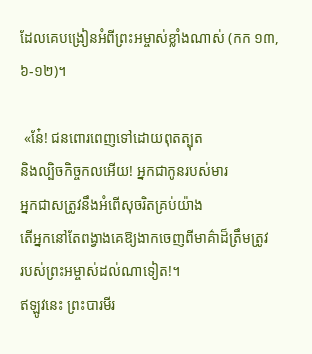ដែលគេបង្រៀនអំពីព្រះ‌អម្ចាស់ខ្លាំងណាស់ (កក ១៣,៦-១២)។

 «នែ៎! ជនពោរ‌ពេញទៅដោយពុត‌ត្បុត
និងល្បិចកិច្ច‌កលអើយ! អ្នកជាកូនរបស់មារ
អ្នកជាសត្រូវនឹងអំពើសុចរិតគ្រប់យ៉ាង
តើអ្នកនៅតែពង្វាងគេឱ្យងាកចេញពីមាគ៌ាដ៏ត្រឹមត្រូវ
របស់ព្រះ‌អម្ចាស់ដល់ណាទៀត!។
ឥឡូវនេះ ព្រះ‌បារមីរ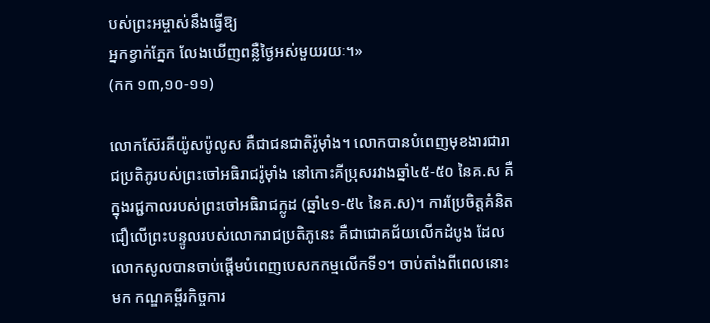បស់ព្រះ‌អម្ចាស់នឹងធ្វើឱ្យ
អ្នកខ្វាក់ភ្នែក លែងឃើញពន្លឺថ្ងៃអស់មួយ‌រយៈ។»
(កក ១៣,១០-១១)

លោកស៊ែរគីយ៉ូស‌ប៉ូលូស គឺជាជនជាតិរ៉ូម៉ាំង។ លោកបានបំពេញមុខងារជារាជប្រតិភូរបស់ព្រះ‌ចៅអធិ‌រាជរ៉ូម៉ាំង នៅកោះគីប្រុសរវាងឆ្នាំ៤៥-៥០ នៃគ.ស គឺក្នុងរជ្ជកាលរបស់ព្រះចៅអធិរាជក្លូដ (ឆ្នាំ៤១-៥៤ នៃគ.ស)។ ការប្រែចិត្តគំនិតជឿលើព្រះបន្ទូលរបស់លោករាជប្រតិភូនេះ គឺជាជោគជ័យលើកដំបូង ដែលលោកសូលបានចាប់ផ្តើមបំពេញបេសកកម្មលើកទី១។ ចាប់តាំងពីពេលនោះមក កណ្ឌគម្ពីរកិច្ចការ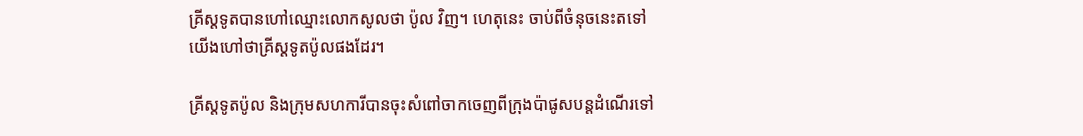គ្រីស្តទូតបានហៅឈ្មោះលោកសូលថា ប៉ូល វិញ។ ហេតុនេះ ចាប់ពីចំនុចនេះតទៅ យើងហៅថាគ្រីស្តទូតប៉ូលផងដែរ។

គ្រីស្តទូតប៉ូល និងក្រុមសហការីបានចុះសំពៅចាកចេញពីក្រុងប៉ាផូសបន្តដំណើរទៅ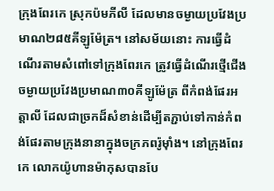ក្រុងពែរកេ ស្រុកប៉មភី‌លី ដែលមានចម្ងាយប្រវែងប្រមាណ២៨៥គីឡូម៉ែត្រ។ នៅសម័យនោះ ការធ្វើដំណើរតាមសំពៅទៅក្រុងពែរកេ ត្រូវធ្វើដំណើរថ្មើជើងចម្ងាយប្រវែងប្រមាណ៣០គីឡូម៉ែត្រ ពីកំពង់ផែរអត្តាលី ដែលជាច្រកដ៏សំខាន់ដើម្បីតភ្ជាប់ទៅកាន់កំពង់ផែរតាមក្រុងនានាក្នុងចក្រភពរ៉ូម៉ាំង។ នៅក្រុងពែរកេ លោកយ៉ូហានម៉ាកុសបានបែ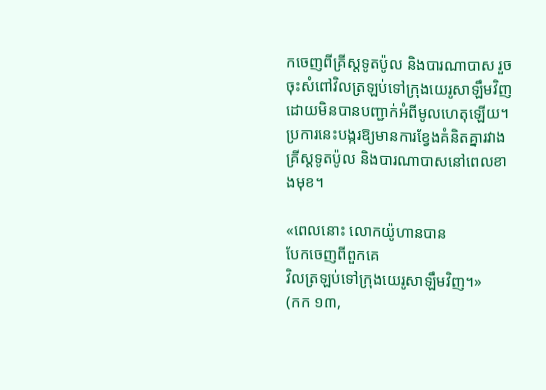កចេញពីគ្រីស្តទូតប៉ូល និងបារណាបាស រួចចុះសំពៅវិលត្រឡប់ទៅក្រុងយេរូ‌សាឡឹមវិញ ដោយមិនបានបញ្ជាក់អំពីមូលហេតុឡើយ។ ប្រការនេះបង្ករឱ្យមានការខ្វែងគំនិតគ្នារវាងគ្រីស្តទូតប៉ូល និងបារណាបាសនៅពេលខាងមុខ។

«ពេលនោះ លោកយ៉ូហានបាន
បែកចេញពីពួកគេ
វិលត្រឡប់ទៅក្រុងយេរូ‌សាឡឹមវិញ។»
(កក ១៣,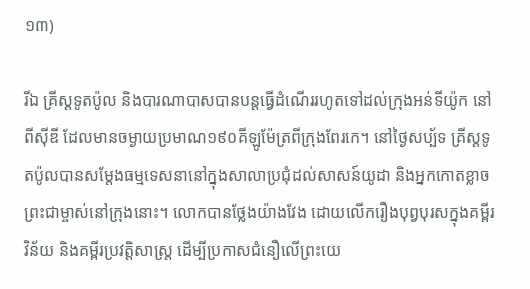១៣)

រីឯ គ្រីស្តទូតប៉ូល និងបារណាបាសបានបន្ដធ្វើដំណើររហូតទៅដល់ក្រុងអន់‌ទី‌យ៉ូក នៅពីស៊ី‌ឌី ដែលមានចម្ងាយប្រមាណ១៩០គីឡូម៉ែត្រពីក្រុងពែរកេ។ នៅថ្ងៃសប្ប័ទ គ្រីស្តទូតប៉ូលបានសម្ដែងធម្មទេសនានៅក្នុងសាលាប្រជុំដល់សាសន៍យូដា និងអ្នកកោតខ្លាចព្រះជាម្ចាស់នៅក្រុងនោះ។ លោកបានថ្លែងយ៉ាងវែង ដោយលើករឿងបុព្វបុរសក្នុងគម្ពីរវិន័យ និងគម្ពីរប្រវត្តិសាស្រ្ត ដើម្បីប្រកាសជំនឿលើព្រះយេ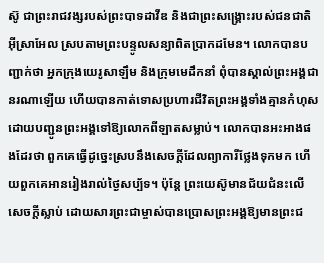ស៊ូ ជាព្រះរាជវង្សរបស់ព្រះបាទដាវីឌ និងជាព្រះ‌សង្គ្រោះរបស់ជនជាតិអ៊ីស្រា‌អែល ស្របតាមព្រះ‌បន្ទូលសន្យាពិតប្រាកដមែន។ លោកបានបញ្ជាក់ថា អ្នកក្រុងយេរូសាឡឹម និងក្រុមមេដឹកនាំ ពុំបានស្គាល់ព្រះអង្គជានរណាឡើយ ហើយបានកាត់ទោសប្រហារជីវិតព្រះអង្គទាំងគ្មានកំហុស ដោយបញ្ជូនព្រះអង្គទៅឱ្យលោកពីឡាតសម្លាប់។ លោកបានអះអាងផងដែរថា ពួកគេធ្វើដូច្នេះស្របនឹងសេចក្ដីដែលព្យាការីថ្លែងទុកមក ហើយពួកគេអានរៀងរាល់ថ្ងៃសប្ប័ទ។ ប៉ុន្តែ ព្រះយេស៊ូមានជ័យជំនះលើសេចក្តីស្លាប់ ដោយសារព្រះជាម្ចាស់បានប្រោសព្រះអង្គឱ្យមានព្រះជ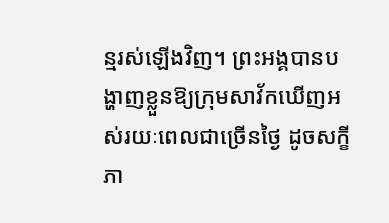ន្មរស់ឡើងវិញ។ ព្រះអង្គបានបង្ហាញខ្លួនឱ្យក្រុមសាវ័កឃើញអស់‌រយៈពេលជាច្រើនថ្ងៃ ដូចសក្ខីភា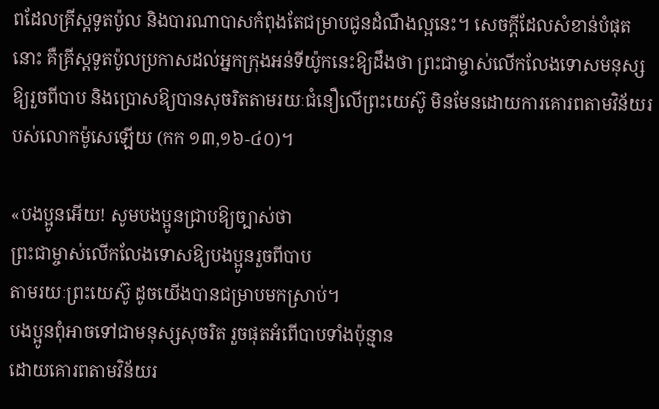ពដែលគ្រីស្តទូតប៉ូល និងបារណាបាសកំពុងតែជម្រាបជូនដំណឹង‌ល្អនេះ។ សេចក្ដីដែលសំខាន់បំផុតនោះ គឺគ្រីស្តទូតប៉ូលប្រកាសដល់អ្នកក្រុងអន់ទីយ៉ូកនេះឱ្យដឹងថា ព្រះ‌ជាម្ចាស់លើក‌លែងទោសមនុស្សឱ្យរួចពីបាប និងប្រោសឱ្យបានសុចរិតតាម‌រយៈជំនឿលើព្រះ‌យេស៊ូ មិនមែនដោយការគោរពតាមវិន័យរបស់លោកម៉ូសេឡើយ (កក ១៣,១៦-៤០)។

«បង‌ប្អូនអើយ! សូមបង‌ប្អូនជ្រាបឱ្យច្បាស់ថា
ព្រះ‌ជាម្ចាស់លើក‌លែងទោសឱ្យបង‌ប្អូនរួចពីបាប
តាម‌រយៈព្រះ‌យេស៊ូ ដូចយើងបានជម្រាបមកស្រាប់។
បង‌ប្អូនពុំអាចទៅជាមនុស្សសុចរិត រួចផុតអំពើបាបទាំងប៉ុន្មាន
ដោយគោរពតាមវិន័យរ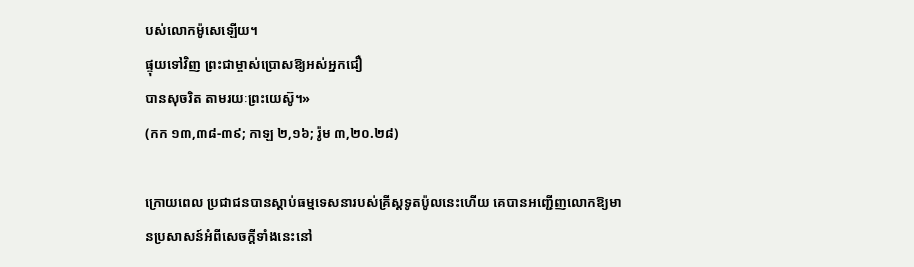បស់លោកម៉ូសេឡើយ។
ផ្ទុយទៅវិញ ព្រះ‌ជាម្ចាស់ប្រោសឱ្យអស់អ្នកជឿ
បានសុចរិត តាម‌រយៈព្រះ‌យេស៊ូ។»
(កក ១៣,៣៨-៣៩; កាឡ ២,១៦; រ៉ូម ៣,២០.២៨)

ក្រោយពេល ប្រជាជនបានស្តាប់ធម្មទេសនារបស់គ្រីស្តទូតប៉ូលនេះហើយ គេបានអញ្ជើញលោកឱ្យមានប្រសាសន៍អំពីសេចក្តីទាំងនេះនៅ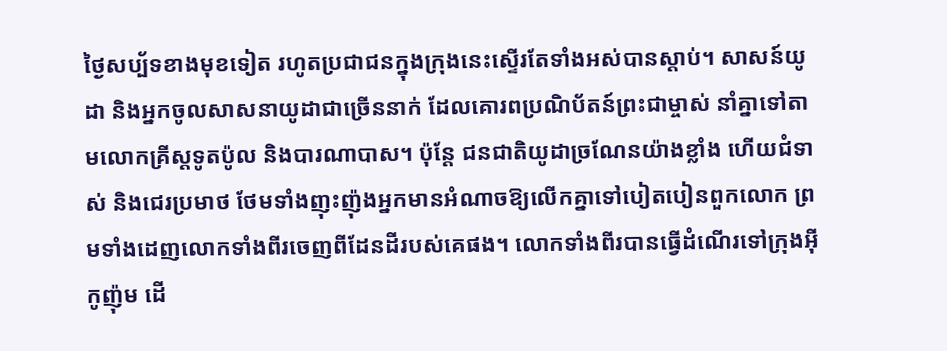ថ្ងៃសប្ប័ទខាងមុខទៀត រហូតប្រជាជនក្នុងក្រុងនេះស្ទើរតែទាំងអស់បានស្តាប់។ សាសន៍យូដា និងអ្នកចូលសាសនាយូដាជាច្រើននាក់ ដែលគោរពប្រណិ‌ប័តន៍ព្រះ‌ជាម្ចាស់ នាំគ្នាទៅតាមលោកគ្រីស្តទូតប៉ូល និងបារណា‌បាស។ ប៉ុន្តែ ជនជាតិយូដាច្រណែនយ៉ាងខ្លាំង ហើយជំទាស់ និងជេរប្រមាថ ថែមទាំងញុះញ៉ុងអ្នកមានអំណាចឱ្យលើកគ្នាទៅបៀត‌បៀនពួកលោក ព្រមទាំងដេញលោកទាំងពីរចេញពីដែនដីរបស់គេផង។ លោកទាំងពីរបានធ្វើដំណើរទៅក្រុងអ៊ីកូ‌ញ៉ុម ដើ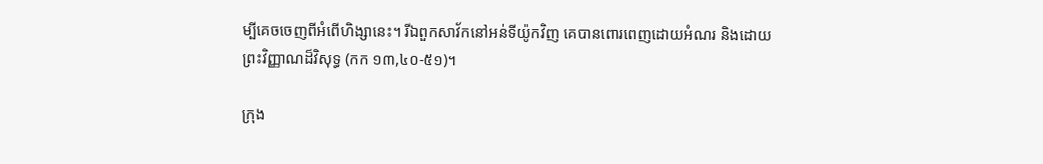ម្បីគេចចេញពីអំពើហិង្សានេះ។ រីឯពួកសាវ័កនៅអន់‌ទី‌យ៉ូកវិញ គេបានពោរ‌ពេញដោយអំណរ និងដោយព្រះ‌វិញ្ញាណដ៏‌វិសុទ្ធ (កក ១៣,៤០-៥១)។

ក្រុង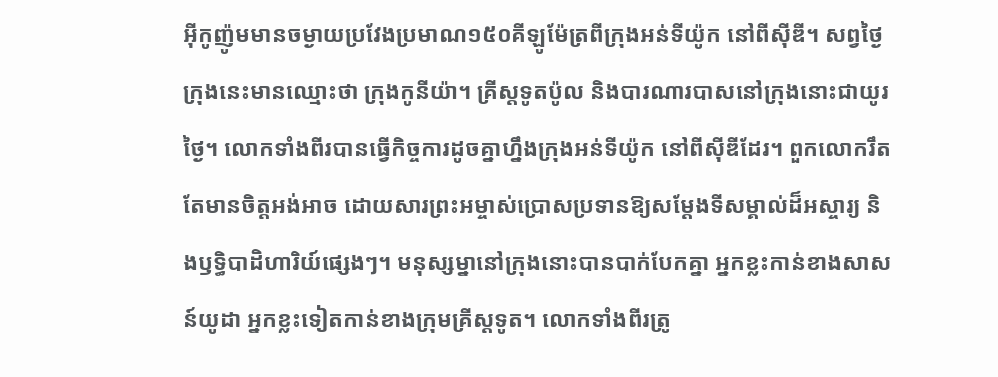អ៊ីកូញ៉ូមមានចម្ងាយប្រវែងប្រមាណ១៥០គីឡូម៉ែត្រពីក្រុងអន់ទីយ៉ូក នៅពីស៊ីឌី។ សព្វថ្ងៃ ក្រុងនេះមានឈ្មោះថា ក្រុងកូនីយ៉ា។ គ្រីស្តទូតប៉ូល និងបារណារបាសនៅក្រុងនោះជាយូរថ្ងៃ។ លោកទាំងពីរបានធ្វើកិច្ចការដូចគ្នាហ្នឹងក្រុងអន់ទីយ៉ូក នៅពីស៊ីឌីដែរ។ ពួកលោករឹតតែមានចិត្តអង់‌អាច ដោយសារព្រះ‌អម្ចាស់ប្រោសប្រទានឱ្យសម្ដែងទីសម្គាល់ដ៏អស្ចារ្យ និងឫទ្ធិ‌បាដិ‌ហារិយ៍ផ្សេងៗ។ មនុស្ស‌ម្នានៅក្រុងនោះបានបាក់បែកគ្នា អ្នកខ្លះកាន់ខាងសាសន៍យូដា អ្នកខ្លះទៀតកាន់ខាងក្រុមគ្រីស្ដ‌ទូត។ លោកទាំងពីរត្រូ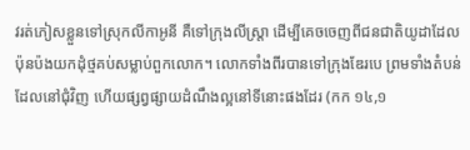វរត់ភៀសខ្លួនទៅស្រុកលីកា‌អូនី គឺទៅក្រុងលីស្ដ្រា ដើម្បីគេចចេញពីជនជាតិយូដាដែលប៉ុនប៉ងយកដុំថ្មគប់សម្លាប់ពួកលោក។ លោកទាំងពីរបានទៅក្រុងឌែរបេ ព្រមទាំងតំបន់ដែលនៅជុំ‌វិញ ហើយផ្សព្វ‌ផ្សាយដំណឹង‌ល្អនៅទីនោះផងដែរ (កក ១៤,១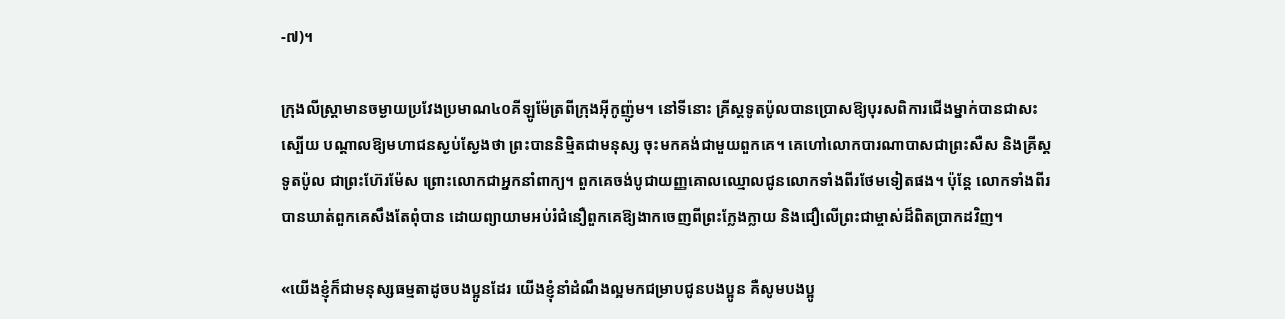-៧)។

ក្រុងលីស្រ្តាមានចម្ងាយប្រវែងប្រមាណ៤០គីឡូម៉ែត្រពីក្រុងអ៊ីកូញ៉ូម។ នៅទីនោះ គ្រីស្តទូតប៉ូលបានប្រោសឱ្យបុរសពិការជើងម្នាក់បានជាសះស្បើយ បណ្តាលឱ្យមហាជនស្ងប់ស្ងែងថា ព្រះបាននិម្មិតជាមនុស្ស ចុះមកគង់ជាមួយពួកគេ។ គេហៅលោកបារណាបាសជាព្រះសឺស និងគ្រីស្តទូតប៉ូល ជាព្រះហ៊ែរម៉ែស ព្រោះលោកជាអ្នកនាំពាក្យ។ ពួកគេចង់បូជាយញ្ញគោលឈ្មោលជូនលោកទាំងពីរថែមទៀតផង។ ប៉ុន្តែ លោកទាំងពីរបានឃាត់ពួកគេសឹងតែពុំបាន ដោយព្យាយាមអប់រំជំនឿពួកគេឱ្យងាកចេញពីព្រះក្លែងក្លាយ និងជឿលើព្រះ‌ជាម្ចាស់ដ៏ពិតប្រាកដវិញ។

«យើងខ្ញុំក៏ជាមនុស្សធម្មតាដូចបង‌ប្អូនដែរ យើងខ្ញុំនាំដំណឹង‌ល្អមកជម្រាបជូនបង‌ប្អូន គឺសូមបង‌ប្អូ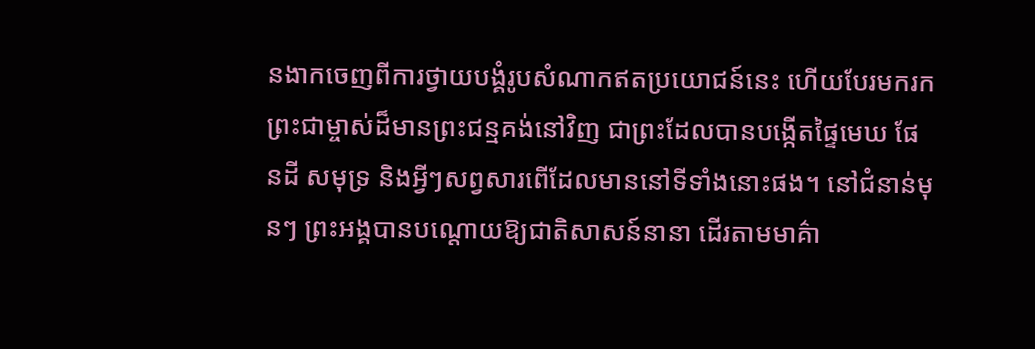នងាកចេញពីការថ្វាយ‌បង្គំរូបសំណាកឥតប្រយោជន៍នេះ ហើយបែរមករកព្រះ‌ជាម្ចាស់ដ៏មានព្រះ‌ជន្មគង់នៅវិញ ជាព្រះដែលបានបង្កើតផ្ទៃមេឃ ផែន‌ដី សមុទ្រ និងអ្វីៗសព្វសារពើដែលមាននៅទីទាំងនោះផង។ នៅជំនាន់មុនៗ ព្រះ‌អង្គបានបណ្ដោយឱ្យជាតិសាសន៍នានា ដើរតាមមាគ៌ា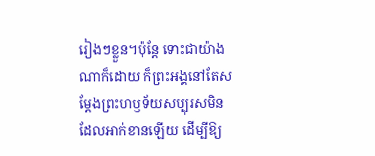រៀងៗខ្លួន។ប៉ុន្តែ ទោះជាយ៉ាងណាក៏ដោយ ក៏ព្រះ‌អង្គនៅតែសម្ដែងព្រះ‌ហឫទ័យសប្បុរសមិនដែលអាក់‌ខានឡើយ ដើម្បីឱ្យ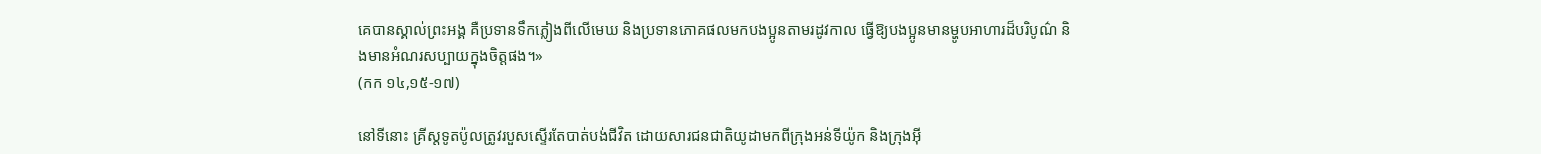គេបានស្គាល់ព្រះ‌អង្គ គឺប្រទានទឹកភ្លៀងពីលើមេឃ និងប្រទានភោគផលមកបង‌ប្អូនតាមរដូវកាល ធ្វើឱ្យបង‌ប្អូនមានម្ហូបអាហារដ៏បរិបូណ៌ និងមានអំណរសប្បាយក្នុងចិត្តផង។»
(កក ១៤,១៥-១៧)

នៅទីនោះ គ្រីស្តទូតប៉ូលត្រូវរបួសស្ទើរតែបាត់បង់ជីវិត ដោយសារជនជាតិយូដាមកពីក្រុងអន់‌ទី‌យ៉ូក និងក្រុងអ៊ី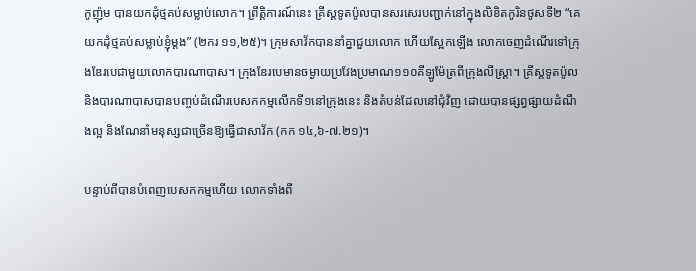កូ‌ញ៉ុម បានយកដុំថ្មគប់សម្លាប់លោក។ ព្រឹត្តិការណ៍នេះ គ្រីស្តទូតប៉ូលបានសរសេរបញ្ជាក់នៅក្នុងលិខិតកូរិនថូសទី២ “គេយកដុំថ្មគប់សម្លាប់ខ្ញុំម្ដង” (២ករ ១១,២៥)។ ក្រុមសាវ័កបាននាំគ្នាជួយលោក ហើយស្អែកឡើង លោកចេញដំណើរទៅក្រុងឌែរបេជាមួយលោកបារណា‌បាស។ ក្រុងឌែរបេមានចម្ងាយប្រវែងប្រមាណ១១០គីឡូម៉ែត្រពីក្រុងលីស្ត្រា។ គ្រីស្តទូតប៉ូល និងបារណាបាសបានបញ្ចប់ដំណើរបេសកកម្មលើកទី១នៅក្រុងនេះ និងតំបន់ដែលនៅជុំ‌វិញ ដោយបានផ្សព្វ‌ផ្សាយដំណឹង‌ល្អ និងណែ‌នាំមនុស្សជាច្រើនឱ្យធ្វើជាសាវ័ក (កក ១៤,៦-៧.២១)។

បន្ទាប់ពីបានបំពេញបេសកកម្មហើយ លោកទាំងពី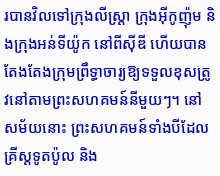របានវិលទៅក្រុងលីស្ដ្រា ក្រុងអ៊ីកូ‌ញ៉ុម និងក្រុងអន់‌ទី‌យ៉ូក នៅពីស៊ី‌ឌី ហើយបានតែងតែងក្រុមព្រឹទ្ធា‌ចារ្យឱ្យទទួលខុសត្រូវនៅតាមព្រះ‌សហគមន៍នីមួយៗ។ នៅសម័យនោះ ព្រះសហគមន៍ទាំងបីដែលគ្រីស្តទូតប៉ូល និង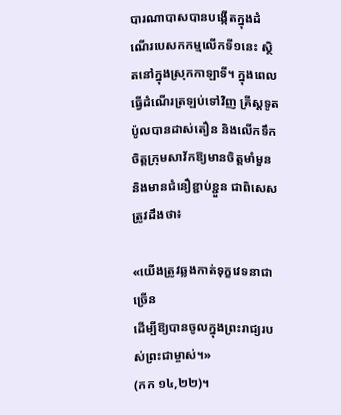បារណាបាសបានបង្កើតក្នុងដំណើរបេសកកម្មលើកទី១នេះ ស្ថិតនៅក្នុងស្រុកកាឡាទី។ ក្នុងពេលធ្វើដំណើរត្រឡប់ទៅវិញ គ្រីស្តទូតប៉ូលបានដាស់‌តឿន និងលើកទឹកចិត្តក្រុមសាវ័កឱ្យមានចិត្តមាំ‌មួន និងមានជំនឿខ្ជាប់‌ខ្ជួន ជាពិសេស ត្រូវដឹងថា៖

«យើងត្រូវឆ្លងកាត់ទុក្ខវេទនាជាច្រើន
ដើម្បីឱ្យបានចូលក្នុងព្រះ‌រាជ្យរបស់ព្រះ‌ជាម្ចាស់។»
(កក ១៤,២២)។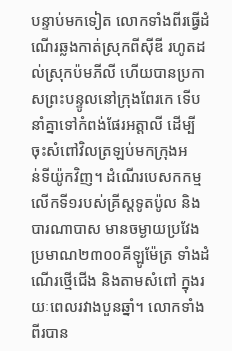បន្ទាប់មកទៀត លោកទាំងពីរធ្វើដំណើរឆ្លងកាត់ស្រុកពីស៊ី‌ឌី រហូតដល់ស្រុកប៉មភី‌លី ហើយបានប្រកាសព្រះ‌បន្ទូលនៅក្រុងពែរកេ ទើបនាំគ្នាទៅកំពង់ផែរអត្តាលី ដើម្បីចុះសំពៅវិលត្រឡប់មកក្រុងអន់‌ទី‌យ៉ូកវិញ។ ដំណើរបេសកកម្មលើកទី១របស់គ្រីស្តទូតប៉ូល និងបារណាបាស មានចម្ងាយប្រវែងប្រមាណ២៣០០គីឡូម៉ែត្រ ទាំងដំណើរថ្មើជើង និងតាមសំពៅ ក្នុងរយៈពេលរវាងបួនឆ្នាំ។ លោកទាំងពីរបាន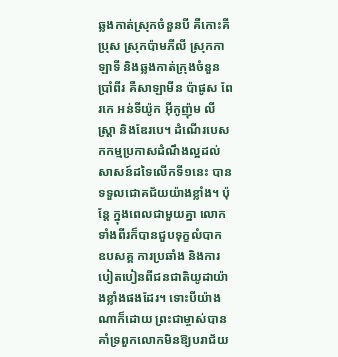ឆ្លងកាត់ស្រុកចំនួនបី គឺកោះគីប្រុស ស្រុកប៉ាមភី‌លី ស្រុកកាឡាទី និងឆ្លងកាត់ក្រុងចំនួនប្រាំពីរ គឺសាឡាមីន ប៉ាផូស ពែរកេ អន់‌ទី‌យ៉ូក អ៊ីកូ‌ញ៉ុម លីស្ដ្រា និងឌែរបេ។ ដំណើរបេសកកម្មប្រកាសដំណឹងល្អដល់សាសន៍ដទៃលើកទី១នេះ បានទទួលជោគជ័យយ៉ាងខ្លាំង។ ប៉ុន្តែ ក្នុងពេលជាមួយគ្នា លោកទាំងពីរក៏បានជួបទុក្ខលំបាក ឧបសគ្គ ការប្រឆាំង និងការបៀតបៀនពីជនជាតិយូដាយ៉ាងខ្លាំងផងដែរ។ ទោះបីយ៉ាងណាក៏ដោយ ព្រះជាម្ចាស់បានគាំទ្រពួកលោកមិនឱ្យបរាជ័យ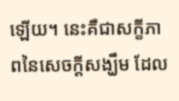ឡើយ។ នេះគឺជាសក្ខីភាពនៃសេចក្តីសង្ឃឹម ដែល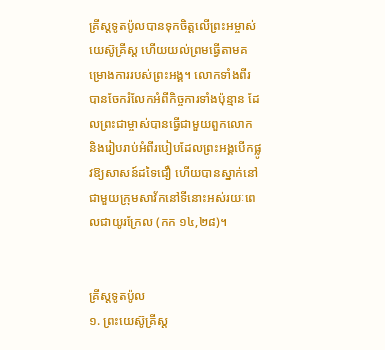គ្រីស្តទូតប៉ូលបានទុកចិត្តលើព្រះអម្ចាស់យេស៊ូគ្រីស្ត ហើយយល់ព្រមធ្វើតាមគម្រោងការរបស់ព្រះអង្គ។ លោកទាំងពីរ បានចែករំលែកអំពីកិច្ច‌ការទាំងប៉ុន្មាន ដែលព្រះ‌ជាម្ចាស់បានធ្វើជាមួយពួកលោក និងរៀបរាប់អំពីរបៀបដែលព្រះ‌អង្គបើកផ្លូវឱ្យសាសន៍ដទៃជឿ ហើយបានស្នាក់នៅជាមួយក្រុមសាវ័កនៅទីនោះអស់‌រយៈពេលជាយូរក្រែល (កក ១៤,២៨)។


គ្រីស្តទូតប៉ូល
១. ព្រះយេស៊ូគ្រីស្ត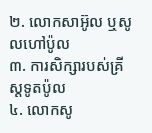២. លោកសាអ៊ូល ឬសូលហៅប៉ូល
៣. ការសិក្សារបស់គ្រីស្តទូតប៉ូល
៤. លោកសូ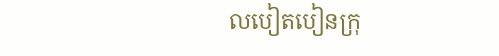លបៀតបៀនក្រុ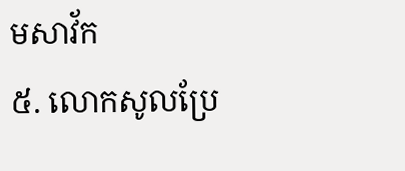មសាវ័ក
៥. លោកសូលប្រែ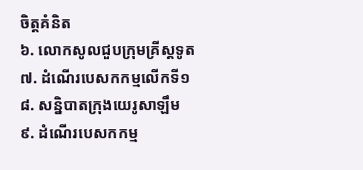ចិត្តគំនិត
៦. លោកសូលជួបក្រុមគ្រីស្តទូត
៧. ដំណើរបេសកកម្មលើកទី១
៨. សន្និបាតក្រុងយេរូសាឡឹម
៩. ដំណើរបេសកកម្ម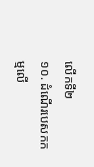លើកទី២
១០. ដំណើរបេសកកម្មលើ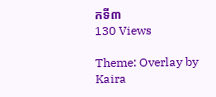កទី៣
130 Views

Theme: Overlay by Kaira